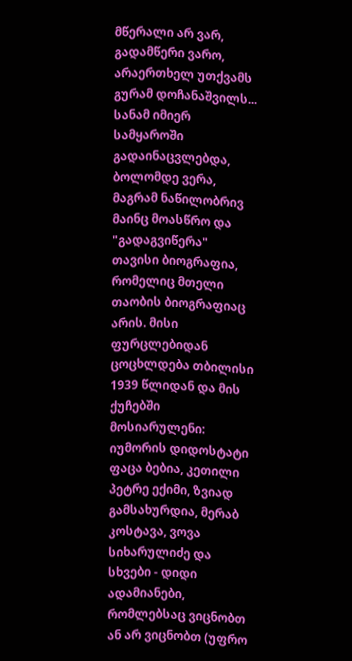მწერალი არ ვარ, გადამწერი ვარო, არაერთხელ უთქვამს გურამ დოჩანაშვილს... სანამ იმიერ სამყაროში გადაინაცვლებდა, ბოლომდე ვერა, მაგრამ ნაწილობრივ მაინც მოასწრო და "გადაგვიწერა" თავისი ბიოგრაფია, რომელიც მთელი თაობის ბიოგრაფიაც არის. მისი ფურცლებიდან ცოცხლდება თბილისი 1939 წლიდან და მის ქუჩებში მოსიარულენი: იუმორის დიდოსტატი ფაცა ბებია, კეთილი პეტრე ექიმი, ზვიად გამსახურდია, მერაბ კოსტავა, ვოვა სიხარულიძე და სხვები - დიდი ადამიანები, რომლებსაც ვიცნობთ ან არ ვიცნობთ (უფრო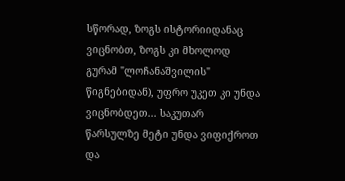სწორად, ზოგს ისტორიიდანაც ვიცნობთ, ზოგს კი მხოლოდ გურამ "ლოჩანაშვილის" წიგნებიდან), უფრო უკეთ კი უნდა ვიცნობდეთ... საკუთარ წარსულზე მეტი უნდა ვიფიქროთ და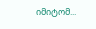იმიტომ...